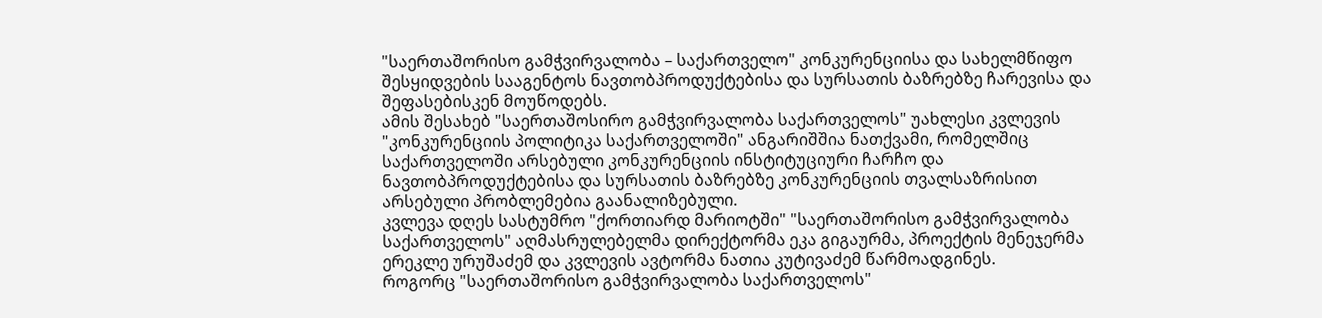"საერთაშორისო გამჭვირვალობა – საქართველო" კონკურენციისა და სახელმწიფო შესყიდვების სააგენტოს ნავთობპროდუქტებისა და სურსათის ბაზრებზე ჩარევისა და შეფასებისკენ მოუწოდებს.
ამის შესახებ "საერთაშოსირო გამჭვირვალობა საქართველოს" უახლესი კვლევის "კონკურენციის პოლიტიკა საქართველოში" ანგარიშშია ნათქვამი, რომელშიც საქართველოში არსებული კონკურენციის ინსტიტუციური ჩარჩო და ნავთობპროდუქტებისა და სურსათის ბაზრებზე კონკურენციის თვალსაზრისით არსებული პრობლემებია გაანალიზებული.
კვლევა დღეს სასტუმრო "ქორთიარდ მარიოტში" "საერთაშორისო გამჭვირვალობა საქართველოს" აღმასრულებელმა დირექტორმა ეკა გიგაურმა, პროექტის მენეჯერმა ერეკლე ურუშაძემ და კვლევის ავტორმა ნათია კუტივაძემ წარმოადგინეს.
როგორც "საერთაშორისო გამჭვირვალობა საქართველოს"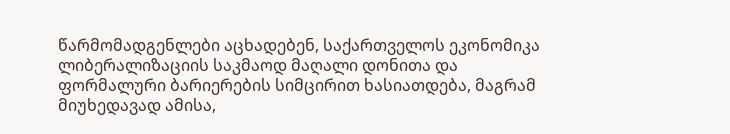წარმომადგენლები აცხადებენ, საქართველოს ეკონომიკა ლიბერალიზაციის საკმაოდ მაღალი დონითა და ფორმალური ბარიერების სიმცირით ხასიათდება, მაგრამ მიუხედავად ამისა,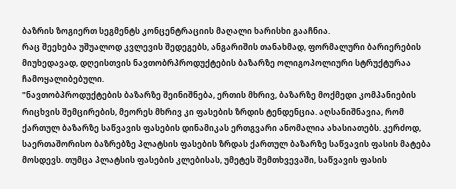ბაზრის ზოგიერთ სეგმენტს კონცენტრაციის მაღალი ხარისხი გააჩნია.
რაც შეეხება უშუალოდ კვლევის შედეგებს, ანგარიშის თანახმად, ფორმალური ბარიერების მიუხედავად, დღეისთვის ნავთობრპროდუქტების ბაზარზე ოლიგოპოლიური სტრუქტურაა ჩამოყალიბებული.
"ნავთობპროდუქტების ბაზარზე შეინიშნება, ერთის მხრივ, ბაზარზე მოქმედი კომპანიების რიცხვის შემცირების, მეორეს მხრივ კი ფასების ზრდის ტენდენცია. აღსანიშნავია, რომ ქართულ ბაზარზე საწვავის ფასების დინამიკას ერთგვარი ანომალია ახასიათებს. კერძოდ, საერთაშორისო ბაზრებზე პლატსის ფასების ზრდას ქართულ ბაზარზე საწვავის ფასის მატება მოსდევს. თუმცა პლატსის ფასების კლებისას, უმეტეს შემთხვევაში, საწვავის ფასის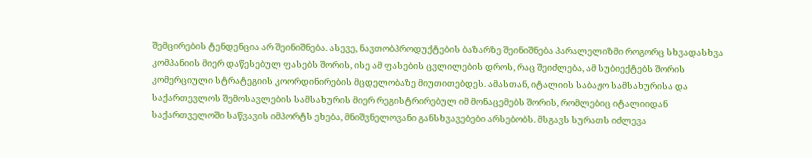შემცირების ტენდენცია არ შეინიშნება. ასევე, ნავთობპროდუქტების ბაზარზე შეინიშნება პარალელიზმი როგორც სხვადასხვა კომპანიის მიერ დაწესებულ ფასებს შორის, ისე ამ ფასების ცვლილების დროს, რაც შეიძლება, ამ სუბიექტებს შორის კომერციული სტრატეგიის კოორდინირების მცდელობაზე მიუთითებდეს. ამასთან, იტალიის საბაჟო სამსახურისა და საქართევლოს შემოსავლების სამსახურის მიერ რეგისტრირებულ იმ მონაცემებს შორის, რომლებიც იტალიიდან საქართველოში საწვავის იმპორტს ეხება, მნიშვნელოვანი განსხვავებები არსებობს. მსგავს სურათს იძლევა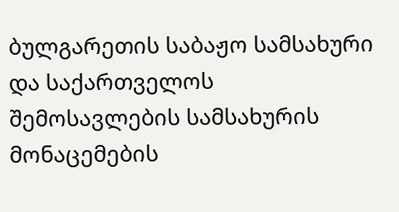ბულგარეთის საბაჟო სამსახური და საქართველოს შემოსავლების სამსახურის მონაცემების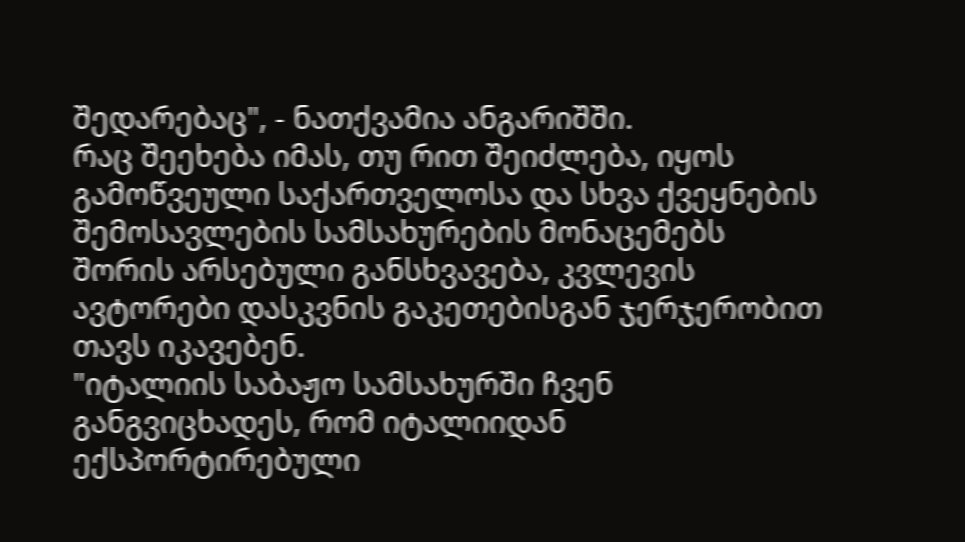შედარებაც", - ნათქვამია ანგარიშში.
რაც შეეხება იმას, თუ რით შეიძლება, იყოს გამოწვეული საქართველოსა და სხვა ქვეყნების შემოსავლების სამსახურების მონაცემებს შორის არსებული განსხვავება, კვლევის ავტორები დასკვნის გაკეთებისგან ჯერჯერობით თავს იკავებენ.
"იტალიის საბაჟო სამსახურში ჩვენ განგვიცხადეს, რომ იტალიიდან ექსპორტირებული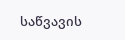საწვავის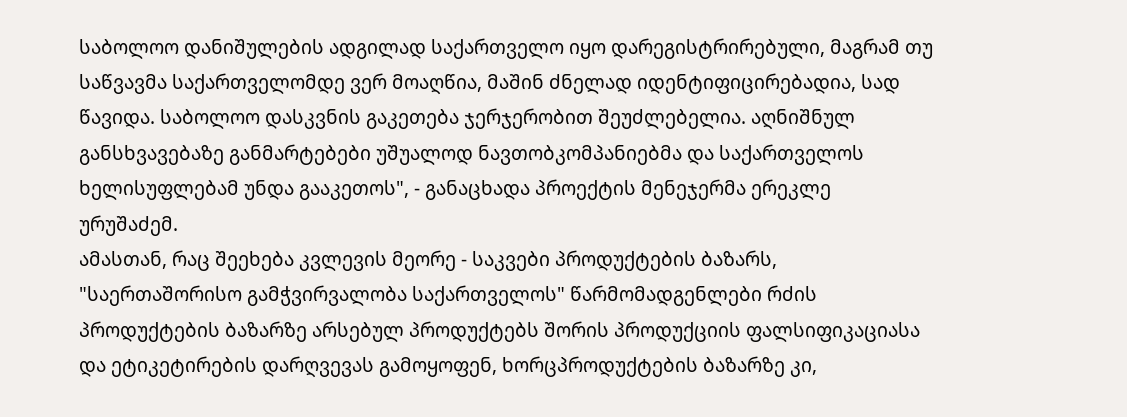საბოლოო დანიშულების ადგილად საქართველო იყო დარეგისტრირებული, მაგრამ თუ საწვავმა საქართველომდე ვერ მოაღწია, მაშინ ძნელად იდენტიფიცირებადია, სად წავიდა. საბოლოო დასკვნის გაკეთება ჯერჯერობით შეუძლებელია. აღნიშნულ განსხვავებაზე განმარტებები უშუალოდ ნავთობკომპანიებმა და საქართველოს ხელისუფლებამ უნდა გააკეთოს", - განაცხადა პროექტის მენეჯერმა ერეკლე ურუშაძემ.
ამასთან, რაც შეეხება კვლევის მეორე - საკვები პროდუქტების ბაზარს, "საერთაშორისო გამჭვირვალობა საქართველოს" წარმომადგენლები რძის პროდუქტების ბაზარზე არსებულ პროდუქტებს შორის პროდუქციის ფალსიფიკაციასა და ეტიკეტირების დარღვევას გამოყოფენ, ხორცპროდუქტების ბაზარზე კი,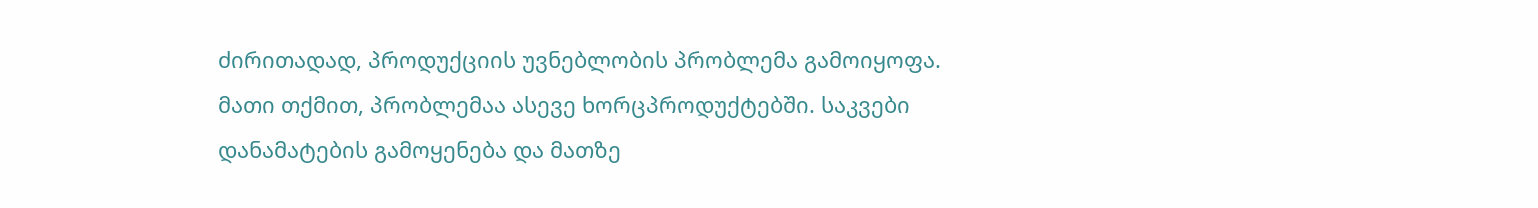ძირითადად, პროდუქციის უვნებლობის პრობლემა გამოიყოფა.
მათი თქმით, პრობლემაა ასევე ხორცპროდუქტებში. საკვები დანამატების გამოყენება და მათზე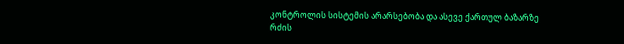კონტროლის სისტემის არარსებობა და ასევე ქართულ ბაზარზე რძის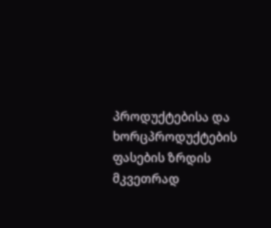პროდუქტებისა და ხორცპროდუქტების ფასების ზრდის მკვეთრად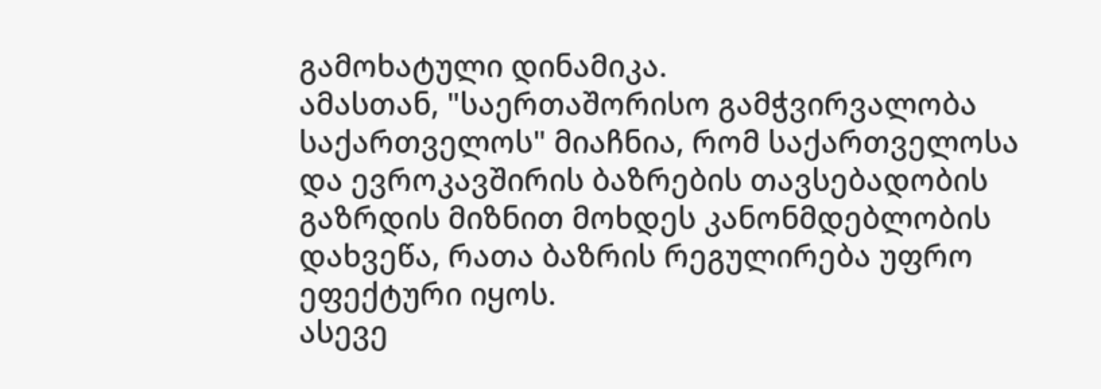გამოხატული დინამიკა.
ამასთან, "საერთაშორისო გამჭვირვალობა საქართველოს" მიაჩნია, რომ საქართველოსა და ევროკავშირის ბაზრების თავსებადობის გაზრდის მიზნით მოხდეს კანონმდებლობის დახვეწა, რათა ბაზრის რეგულირება უფრო ეფექტური იყოს.
ასევე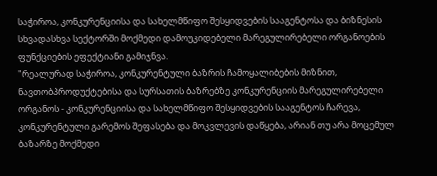საჭიროა, კონკურენციისა და სახელმწიფო შესყიდვების სააგენტოსა და ბიზნესის სხვადასხვა სექტორში მოქმედი დამოუკიდებელი მარეგულირებელი ორგანოების ფუნქციების ეფექტიანი გამიჯნვა.
"რეალურად საჭიროა, კონკურენტული ბაზრის ჩამოყალიბების მიზნით, ნავთობპროდუქტებისა და სურსათის ბაზრებზე კონკურენციის მარეგულირებელი ორგანოს - კონკურენციისა და სახელმწიფო შესყიდვების სააგენტოს ჩარევა, კონკურენტული გარემოს შეფასება და მოკვლევის დაწყება, არიან თუ არა მოცემულ ბაზარზე მოქმედი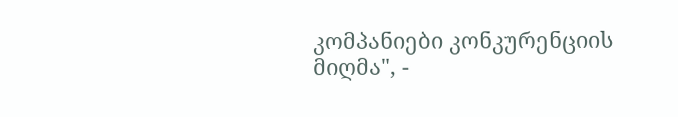კომპანიები კონკურენციის მიღმა", -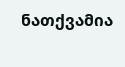ნათქვამია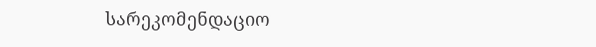სარეკომენდაციო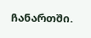ჩანართში.